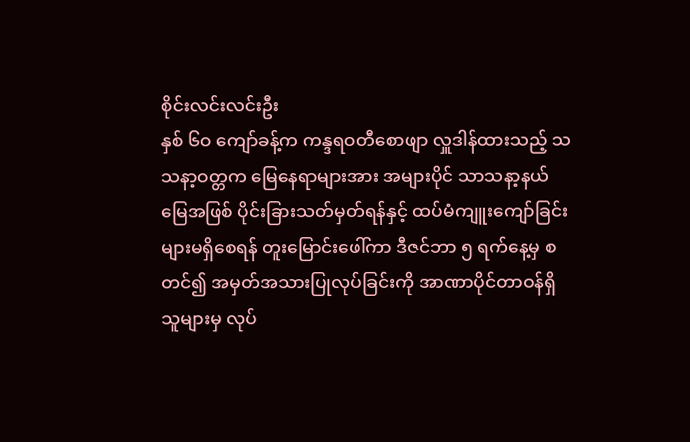စိုင်းလင်းလင်းဦး
နှစ် ၆ဝ ကျော်ခန့်က ကန္ဒရဝတီစောဖျာ လှူဒါန်ထားသည့် သသနာ့ဝတ္တက မြေနေရာများအား အများပိုင် သာသနာ့နယ်မြေအဖြစ် ပိုင်းခြားသတ်မှတ်ရန်နှင့် ထပ်မံကျူးကျော်ခြင်းများမရှိစေရန် တူးမြောင်းဖေါ်ကာ ဒီဇင်ဘာ ၅ ရက်နေ့မှ စတင်၍ အမှတ်အသားပြုလုပ်ခြင်းကို အာဏာပိုင်တာဝန်ရှိသူများမှ လုပ်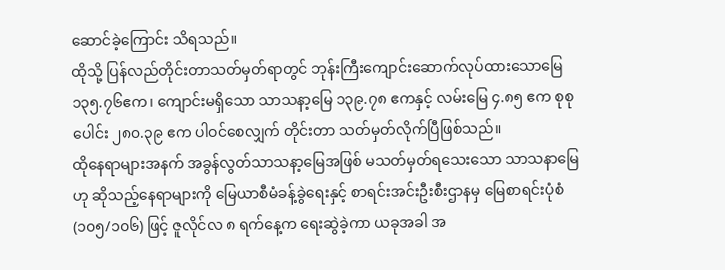ဆောင်ခဲ့ကြောင်း သိရသည်။
ထိုသို့ ပြန်လည်တိုင်းတာသတ်မှတ်ရာတွင် ဘုန်းကြီးကျောင်းဆောက်လုပ်ထားသောမြေ ၁၃၅.၇၆ဧက၊ ကျောင်းမရှိသော သာသနာ့မြေ ၁၃၉.၇၈ ဧကနှင့် လမ်းမြေ ၄.၈၅ ဧက စုစုပေါင်း ၂၈၀.၃၉ ဧက ပါဝင်စေလျှက် တိုင်းတာ သတ်မှတ်လိုက်ပြီဖြစ်သည်။
ထိုနေရာများအနက် အခွန်လွတ်သာသနာ့မြေအဖြစ် မသတ်မှတ်ရသေးသော သာသနာမြေဟု ဆိုသည့်နေရာများကို မြေယာစီမံခန့်ခွဲရေးနှင့် စာရင်းအင်းဦးစီးဌာနမှ မြေစာရင်းပုံစံ (၁၀၅/၁၀၆) ဖြင့် ဇူလိုင်လ ၈ ရက်နေ့က ရေးဆွဲခဲ့ကာ ယခုအခါ အ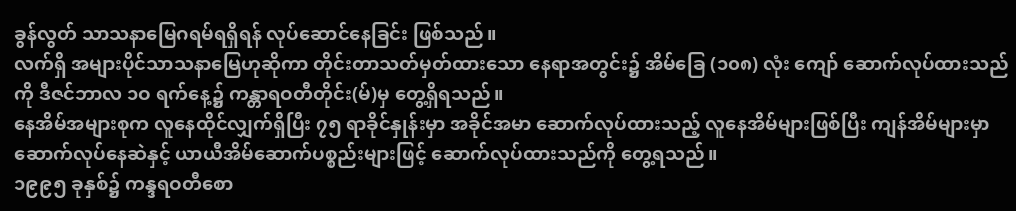ခွန်လွတ် သာသနာမြေဂရမ်ရရှိရန် လုပ်ဆောင်နေခြင်း ဖြစ်သည်။
လက်ရှိ အများပိုင်သာသနာမြေဟုဆိုကာ တိုင်းတာသတ်မှတ်ထားသော နေရာအတွင်း၌ အိမ်ခြေ (၁၀၈) လုံး ကျော် ဆောက်လုပ်ထားသည်ကို ဒီဇင်ဘာလ ၁ဝ ရက်နေ့၌ ကန္တာရဝတီတိုင်း(မ်)မှ တွေ့ရှိရသည်။
နေအိမ်အများစုက လူနေထိုင်လျှက်ရှိပြီး ၇၅ ရာခိုင်နှုန်းမှာ အခိုင်အမာ ဆောက်လုပ်ထားသည့် လူနေအိမ်များဖြစ်ပြီး ကျန်အိမ်များမှာ ဆောက်လုပ်နေဆဲနှင့် ယာယီအိမ်ဆောက်ပစ္စည်းများဖြင့် ဆောက်လုပ်ထားသည်ကို တွေ့ရသည်။
၁၉၉၅ ခုနှစ်၌ ကန္ဒရဝတီစော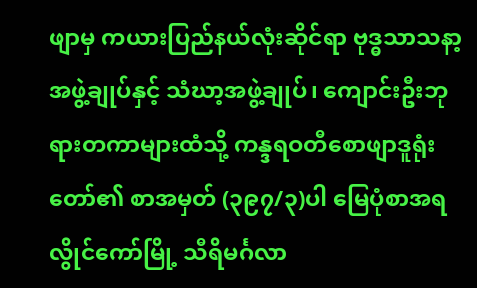ဖျာမှ ကယားပြည်နယ်လုံးဆိုင်ရာ ဗုဒ္ဓသာသနာ့အဖွဲ့ချုပ်နှင့် သံဃာ့အဖွဲ့ချုပ်၊ ကျောင်းဦးဘုရားတကာများထံသို့ ကန္ဒရဝတီစောဖျာဒူရုံးတော်၏ စာအမှတ် (၃၉၇/၃)ပါ မြေပုံစာအရ လွိုင်ကော်မြို့ သီရိမင်္ဂလာ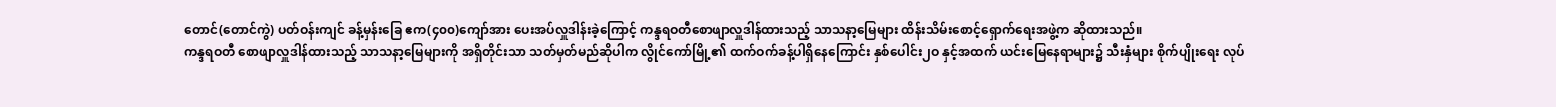တောင်(တောင်ကွဲ) ပတ်ဝန်းကျင် ခန့်မှန်းခြေ ဧက(၄၀၀)ကျော်အား ပေးအပ်လှူဒါန်းခဲ့ကြောင့် ကန္ဒရဝတီစောဖျာလှူဒါန်ထားသည့် သာသနာ့မြေများ ထိန်းသိမ်းစောင့်ရှောက်ရေးအဖွဲ့က ဆိုထားသည်။
ကန္ဒရဝတီ စောဖျာလှူဒါန်ထားသည့် သာသနာ့မြေများကို အရှိတိုင်းသာ သတ်မှတ်မည်ဆိုပါက လွိုင်ကော်မြို့၏ ထက်ဝက်ခန့်ပါရှိနေကြောင်း နှစ်ပေါင်း၂ဝ နှင့်အထက် ယင်းမြေနေရာများ၌ သီးနှံများ စိုက်ပျိုးရေး လုပ်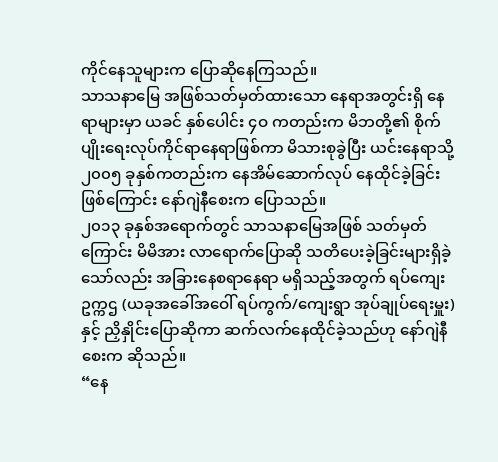ကိုင်နေသူများက ပြောဆိုနေကြသည်။
သာသနာမြေ အဖြစ်သတ်မှတ်ထားသော နေရာအတွင်းရှိ နေရာများမှာ ယခင် နှစ်ပေါင်း ၄ဝ ကတည်းက မိဘတို့၏ စိုက်ပျိုးရေးလုပ်ကိုင်ရာနေရာဖြစ်ကာ မိသားစုခွဲပြီး ယင်းနေရာသို့ ၂၀၀၅ ခုနှစ်ကတည်းက နေအိမ်ဆောက်လုပ် နေထိုင်ခဲ့ခြင်းဖြစ်ကြောင်း နော်ဂျဲနီစေးက ပြောသည်။
၂၀၁၃ ခုနှစ်အရောက်တွင် သာသနာမြေအဖြစ် သတ်မှတ်ကြောင်း မိမိအား လာရောက်ပြောဆို သတိပေးခဲ့ခြင်းများရှိခဲ့သော်လည်း အခြားနေစရာနေရာ မရှိသည့်အတွက် ရပ်ကျေးဥက္ကဌ (ယခုအခေါ်အဝေါ် ရပ်ကွက်/ကျေးရွာ အုပ်ချုပ်ရေးမှူး)နှင့် ညှိနှိုင်းပြောဆိုကာ ဆက်လက်နေထိုင်ခဲ့သည်ဟု နော်ဂျဲနီစေးက ဆိုသည်။
“နေ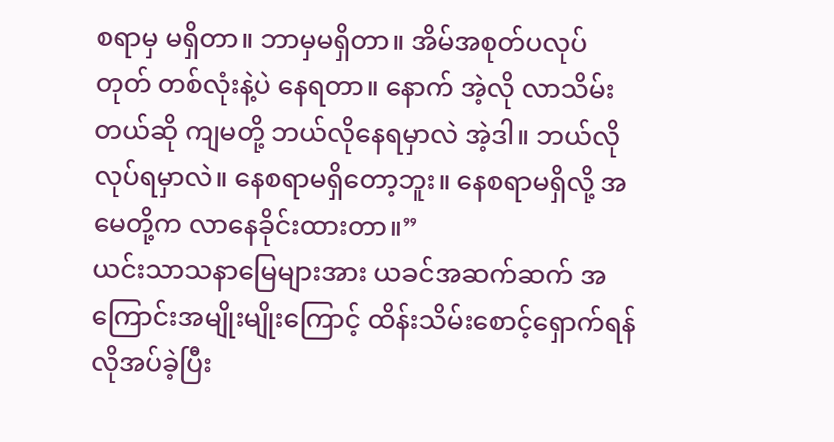စရာမှ မရှိတာ။ ဘာမှမရှိတာ။ အိမ်အစုတ်ပလုပ်တုတ် တစ်လုံးနဲ့ပဲ နေရတာ။ နောက် အဲ့လို လာသိမ်းတယ်ဆို ကျမတို့ ဘယ်လိုနေရမှာလဲ အဲ့ဒါ။ ဘယ်လိုလုပ်ရမှာလဲ။ နေစရာမရှိတော့ဘူး။ နေစရာမရှိလို့ အမေတို့က လာနေခိုင်းထားတာ။”
ယင်းသာသနာမြေများအား ယခင်အဆက်ဆက် အကြောင်းအမျိုးမျိုးကြောင့် ထိန်းသိမ်းစောင့်ရှောက်ရန် လိုအပ်ခဲ့ပြီး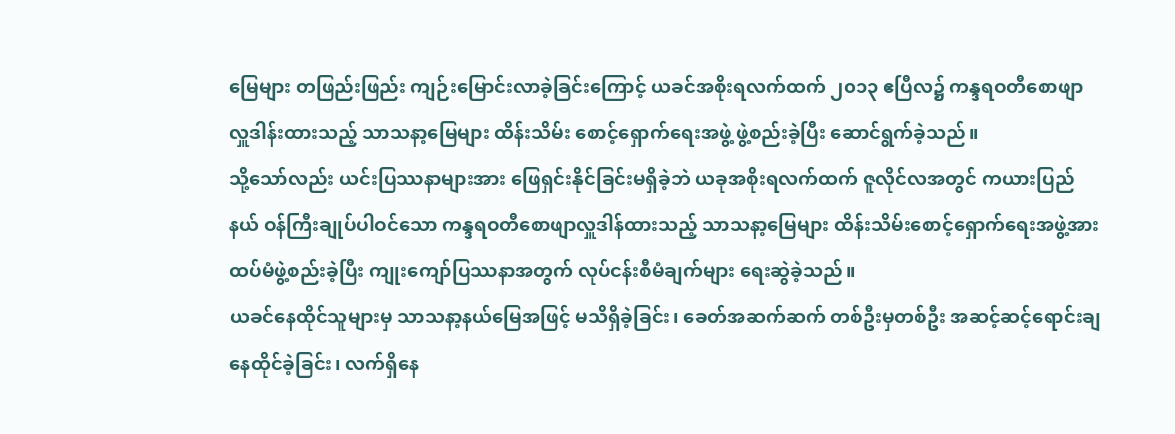မြေများ တဖြည်းဖြည်း ကျဉ်းမြောင်းလာခဲ့ခြင်းကြောင့် ယခင်အစိုးရလက်ထက် ၂၀၁၃ ဧပြီလ၌ ကန္ဒရဝတီစောဖျာ လှူဒါန်းထားသည့် သာသနာ့မြေများ ထိန်းသိမ်း စောင့်ရှောက်ရေးအဖွဲ့ ဖွဲ့စည်းခဲ့ပြီး ဆောင်ရွက်ခဲ့သည်။
သို့သော်လည်း ယင်းပြဿနာများအား ဖြေရှင်းနိုင်ခြင်းမရှိခဲ့ဘဲ ယခုအစိုးရလက်ထက် ဇူလိုင်လအတွင် ကယားပြည်နယ် ဝန်ကြီးချုပ်ပါဝင်သော ကန္ဒရဝတီစောဖျာလှူဒါန်ထားသည့် သာသနာ့မြေများ ထိန်းသိမ်းစောင့်ရှောက်ရေးအဖွဲ့အား ထပ်မံဖွဲ့စည်းခဲ့ပြီး ကျုးကျော်ပြဿနာအတွက် လုပ်ငန်းစီမံချက်များ ရေးဆွဲခဲ့သည်။
ယခင်နေထိုင်သူများမှ သာသနာ့နယ်မြေအဖြင့် မသိရှိခဲ့ခြင်း၊ ခေတ်အဆက်ဆက် တစ်ဦးမှတစ်ဦး အဆင့်ဆင့်ရောင်းချနေထိုင်ခဲ့ခြင်း၊ လက်ရှိနေ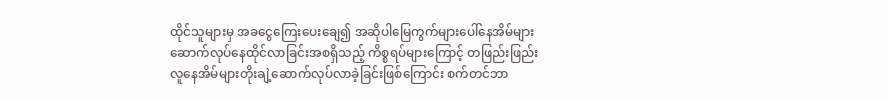ထိုင်သူများမှ အခငွေကြေးပေးချေ၍ အဆိုပါမြေကွက်များပေါ်နေအိမ်များ ဆောက်လုပ်နေထိုင်လာခြင်းအစရှိသည့် ကိစ္စရပ်များကြောင့် တဖြည်းဖြည်း လူနေအိမ်များတိုးချဲ့ဆောက်လုပ်လာခဲ့ခြင်းဖြစ်ကြောင်း စက်တင်ဘာ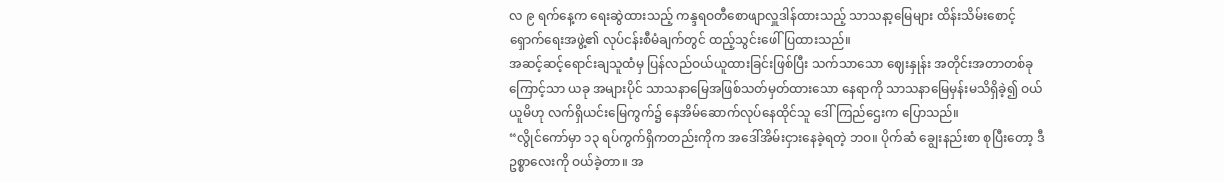လ ၉ ရက်နေ့က ရေးဆွဲထားသည့် ကန္ဒရဝတီစောဖျာလှူဒါန်ထားသည့် သာသနာ့မြေများ ထိန်းသိမ်းစောင့်ရှောက်ရေးအဖွဲ့၏ လုပ်ငန်းစီမံချက်တွင် ထည့်သွင်းဖေါ်ပြထားသည်။
အဆင့်ဆင့်ရောင်းချသူထံမှ ပြန်လည်ဝယ်ယူထားခြင်းဖြစ်ပြီး သက်သာသော ဈေးနှုန်း အတိုင်းအတာတစ်ခုကြောင့်သာ ယခု အများပိုင် သာသနာမြေအဖြစ်သတ်မှတ်ထားသော နေရာကို သာသနာမြေမှန်းမသိရှိခဲ့၍ ဝယ်ယူမိဟု လက်ရှိယင်းမြေကွက်၌ နေအိမ်ဆောက်လုပ်နေထိုင်သူ ဒေါ်ကြည်ဌေးက ပြောသည်။
“လွိုင်ကော်မှာ ၁၃ ရပ်ကွက်ရှိကတည်းကိုက အဒေါ်အိမ်းငှားနေခဲ့ရတဲ့ ဘဝ။ ပိုက်ဆံ ချွေးနည်းစာ စုပြီးတော့ ဒီဥစ္စာလေးကို ဝယ်ခဲ့တာ။ အ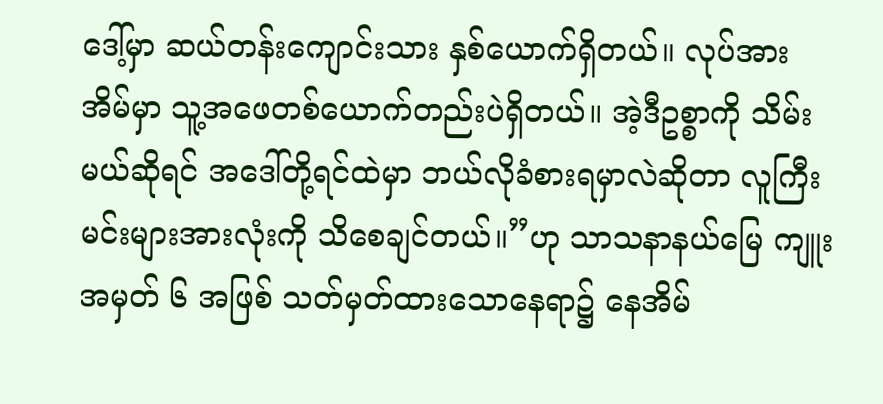ဒေါ့်မှာ ဆယ်တန်းကျောင်းသား နှစ်ယောက်ရှိတယ်။ လုပ်အား အိမ်မှာ သူ့အဖေတစ်ယောက်တည်းပဲရှိတယ်။ အဲ့ဒီဥစ္စာကို သိမ်းမယ်ဆိုရင် အဒေါ်တို့ရင်ထဲမှာ ဘယ်လိုခံစားရမှာလဲဆိုတာ လူကြီးမင်းများအားလုံးကို သိစေချင်တယ်။”ဟု သာသနာနယ်မြေ ကျူးအမှတ် ၆ အဖြစ် သတ်မှတ်ထားသောနေရာ၌ နေအိမ်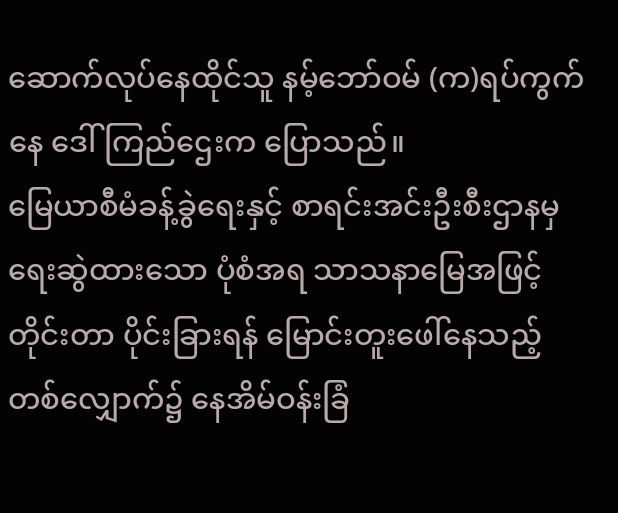ဆောက်လုပ်နေထိုင်သူ နမ့်ဘော်ဝမ် (က)ရပ်ကွက်နေ ဒေါ်ကြည်ဌေးက ပြောသည်။
မြေယာစီမံခန့်ခွဲရေးနှင့် စာရင်းအင်းဦးစီးဌာနမှ ရေးဆွဲထားသော ပုံစံအရ သာသနာမြေအဖြင့်တိုင်းတာ ပိုင်းခြားရန် မြောင်းတူးဖေါ်နေသည့် တစ်လျှောက်၌ နေအိမ်ဝန်းခြံ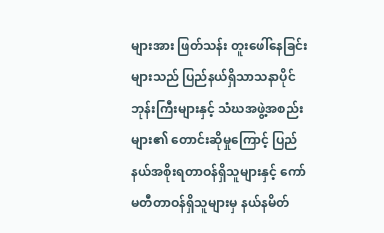များအား ဖြတ်သန်း တူးဖေါ်နေခြင်းများသည် ပြည်နယ်ရှိသာသနာပိုင်ဘုန်းကြီးများနှင့် သံဃအဖွဲ့အစည်းများ၏ တောင်းဆိုမှုကြောင့် ပြည်နယ်အစိုးရတာဝန်ရှိသူများနှင့် ကော်မတီတာဝန်ရှိသူများမှ နယ်နမိတ်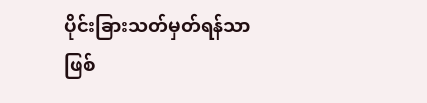ပိုင်းခြားသတ်မှတ်ရန်သာ ဖြစ်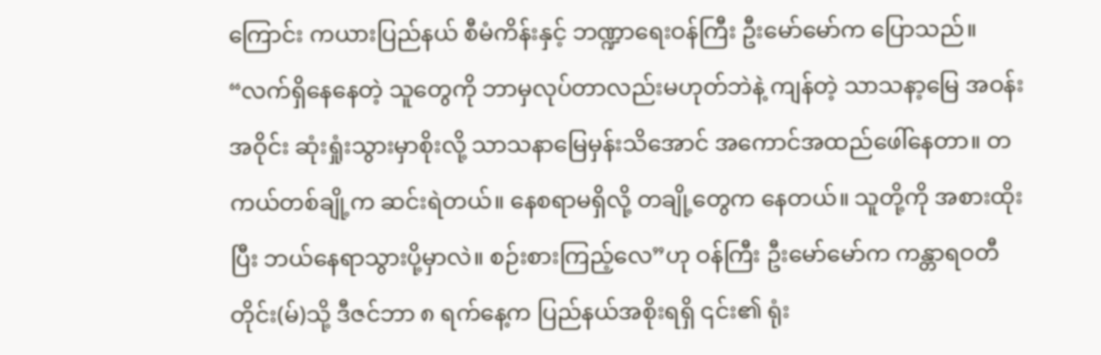ကြောင်း ကယားပြည်နယ် စီမံကိန်းနှင့် ဘဏ္ဍာရေးဝန်ကြီး ဦးမော်မော်က ပြောသည်။
“လက်ရှိနေနေတဲ့ သူတွေကို ဘာမှလုပ်တာလည်းမဟုတ်ဘဲနဲ့ ကျန်တဲ့ သာသနာ့မြေ အဝန်းအဝိုင်း ဆုံးရှုံးသွားမှာစိုးလို့ သာသနာမြေမှန်းသိအောင် အကောင်အထည်ဖေါ်နေတာ။ တကယ်တစ်ချို့က ဆင်းရဲတယ်။ နေစရာမရှိလို့ တချို့တွေက နေတယ်။ သူတို့ကို အစားထိုးပြီး ဘယ်နေရာသွားပို့မှာလဲ။ စဉ်းစားကြည့်လေ”ဟု ဝန်ကြီး ဦးမော်မော်က ကန္တာရဝတီတိုင်း(မ်)သို့ ဒီဇင်ဘာ ၈ ရက်နေ့က ပြည်နယ်အစိုးရရှိ ၎င်း၏ ရုံး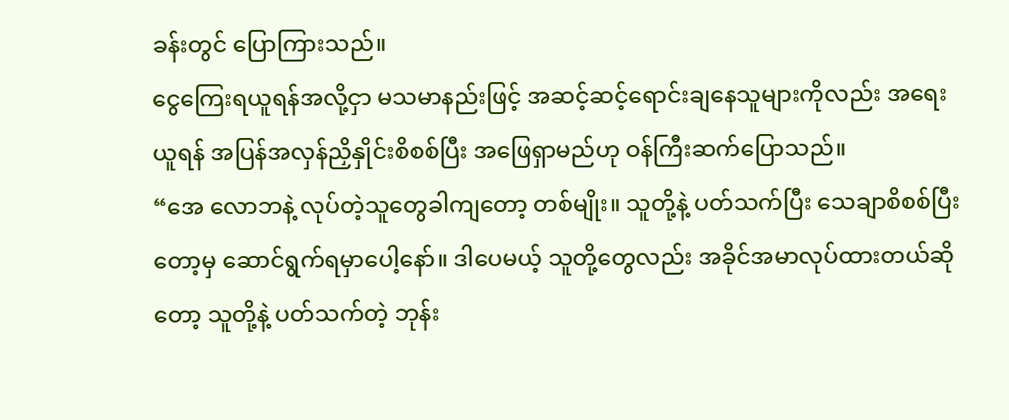ခန်းတွင် ပြောကြားသည်။
ငွေကြေးရယူရန်အလို့ငှာ မသမာနည်းဖြင့် အဆင့်ဆင့်ရောင်းချနေသူများကိုလည်း အရေးယူရန် အပြန်အလှန်ညှိနှိုင်းစိစစ်ပြီး အဖြေရှာမည်ဟု ဝန်ကြီးဆက်ပြောသည်။
“အေ လောဘနဲ့ လုပ်တဲ့သူတွေခါကျတော့ တစ်မျိုး။ သူတို့နဲ့ ပတ်သက်ပြီး သေချာစိစစ်ပြီးတော့မှ ဆောင်ရွက်ရမှာပေါ့နော်။ ဒါပေမယ့် သူတို့တွေလည်း အခိုင်အမာလုပ်ထားတယ်ဆိုတော့ သူတို့နဲ့ ပတ်သက်တဲ့ ဘုန်း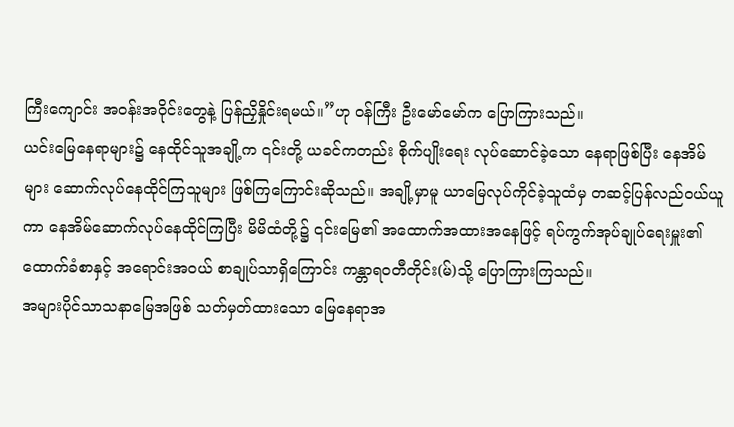ကြီးကျောင်း အဝန်းအဝိုင်းတွေနဲ့ ပြန်ညှိနှိုင်းရမယ်။”ဟု ဝန်ကြီး ဦးမော်မော်က ပြောကြားသည်။
ယင်းမြေနေရာများ၌ နေထိုင်သူအချို့က ၎င်းတို့ ယခင်ကတည်း စိုက်ပျိုးရေး လုပ်ဆောင်ခဲ့သော နေရာဖြစ်ပြီး နေအိမ်များ ဆောက်လုပ်နေထိုင်ကြသူများ ဖြစ်ကြကြောင်းဆိုသည်။ အချို့မှာမူ ယာမြေလုပ်ကိုင်ခဲ့သူထံမှ တဆင့်ပြန်လည်ဝယ်ယူကာ နေအိမ်ဆောက်လုပ်နေထိုင်ကြပြီး မိမိထံတို့၌ ၎င်းမြေ၏ အထောက်အထားအနေဖြင့် ရပ်ကွက်အုပ်ချုပ်ရေးမှူး၏ ထောက်ခံစာနှင့် အရောင်းအဝယ် စာချုပ်သာရှိကြောင်း ကန္တာရဝတီတိုင်း(မ်)သို့ ပြောကြားကြသည်။
အများပိုင်သာသနာမြေအဖြစ် သတ်မှတ်ထားသော မြေနေရာအ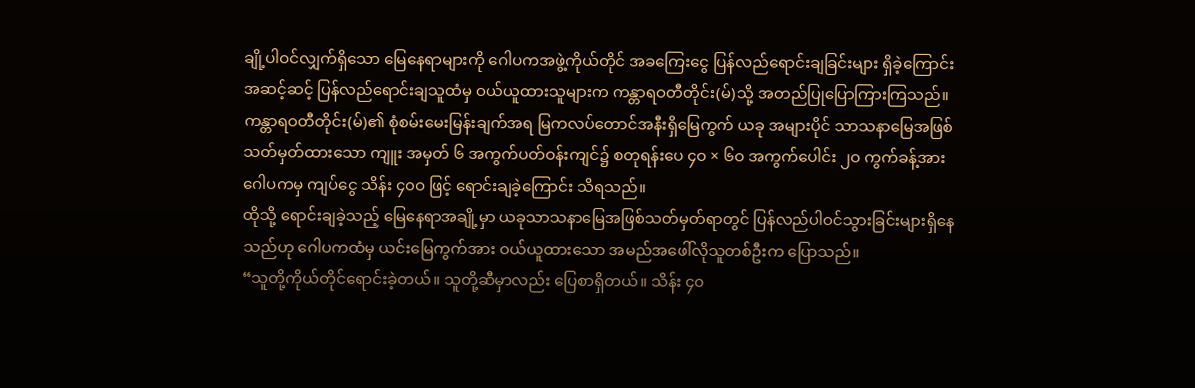ချို့ပါဝင်လျှက်ရှိသော မြေနေရာများကို ဂေါပကအဖွဲ့ကိုယ်တိုင် အခကြေးငွေ ပြန်လည်ရောင်းချခြင်းများ ရှိခဲ့ကြောင်း အဆင့်ဆင့် ပြန်လည်ရောင်းချသူထံမှ ဝယ်ယူထားသူများက ကန္တာရဝတီတိုင်း(မ်)သို့ အတည်ပြုပြောကြားကြသည်။
ကန္တာရဝတီတိုင်း(မ်)၏ စုံစမ်းမေးမြန်းချက်အရ မြကလပ်တောင်အနီးရှိမြေကွက် ယခု အများပိုင် သာသနာမြေအဖြစ်သတ်မှတ်ထားသော ကျူး အမှတ် ၆ အကွက်ပတ်ဝန်းကျင်၌ စတုရန်းပေ ၄ဝ × ၆ဝ အကွက်ပေါင်း ၂ဝ ကွက်ခန့်အား ဂေါပကမှ ကျပ်ငွေ သိန်း ၄၀ဝ ဖြင့် ရောင်းချခဲ့ကြောင်း သိရသည်။
ထိုသို့ ရောင်းချခဲ့သည့် မြေနေရာအချို့မှာ ယခုသာသနာမြေအဖြစ်သတ်မှတ်ရာတွင် ပြန်လည်ပါဝင်သွားခြင်းများရှိနေသည်ဟု ဂေါပကထံမှ ယင်းမြေကွက်အား ဝယ်ယူထားသော အမည်အဖေါ်လိုသူတစ်ဦးက ပြောသည်။
“သူတို့ကိုယ်တိုင်ရောင်းခဲ့တယ်။ သူတို့ဆီမှာလည်း ပြေစာရှိတယ်။ သိန်း ၄၀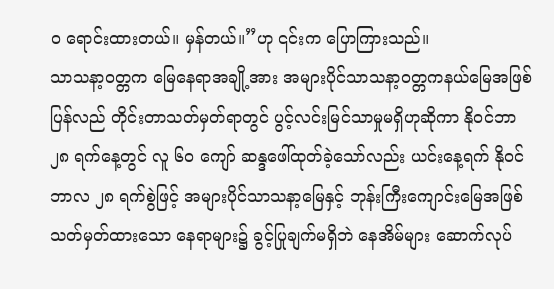ဝ ရောင်းထားတယ်။ မှန်တယ်။”ဟု ၎င်းက ပြောကြားသည်။
သာသနာ့ဝတ္တက မြေနေရာအချို့အား အများပိုင်သာသနာ့ဝတ္တကနယ်မြေအဖြစ် ပြန်လည် တိုင်းတာသတ်မှတ်ရာတွင် ပွင့်လင်းမြင်သာမှုမရှိဟုဆိုကာ နိုဝင်ဘာ ၂၈ ရက်နေ့တွင် လူ ၆ဝ ကျော် ဆန္ဒဖေါ်ထုတ်ခဲ့သော်လည်း ယင်းနေ့ရက် နိုဝင်ဘာလ ၂၈ ရက်စွဲဖြင့် အများပိုင်သာသနာ့မြေနှင့် ဘုန်းကြီးကျောင်းမြေအဖြစ်သတ်မှတ်ထားသော နေရာများ၌ ခွင့်ပြုချက်မရှိဘဲ နေအိမ်များ ဆောက်လုပ်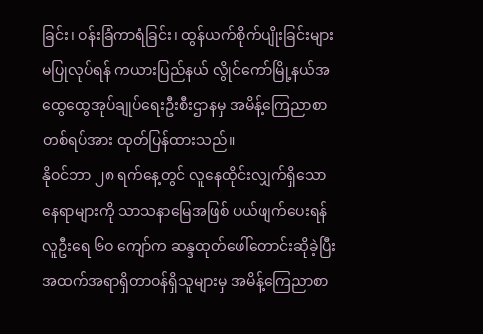ခြင်း၊ ဝန်းခြံကာရံခြင်း၊ ထွန်ယက်စိုက်ပျိုးခြင်းများ မပြုလုပ်ရန် ကယားပြည်နယ် လွိုင်ကော်မြို့နယ်အထွေထွေအုပ်ချုပ်ရေးဦးစီးဌာနမှ အမိန့်ကြေညာစာတစ်ရပ်အား ထုတ်ပြန်ထားသည်။
နိုဝင်ဘာ ၂၈ ရက်နေ့တွင် လူနေထိုင်းလျှက်ရှိသော နေရာများကို သာသနာမြေအဖြစ် ပယ်ဖျက်ပေးရန် လူဦးရေ ၆ဝ ကျော်က ဆန္ဒထုတ်ဖေါ်တောင်းဆိုခဲ့ပြီး အထက်အရာရှိတာဝန်ရှိသူများမှ အမိန့်ကြေညာစာ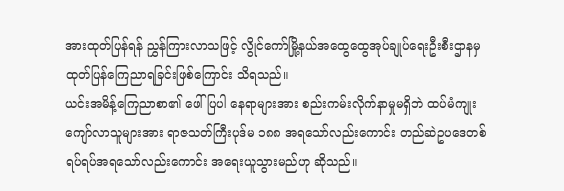အားထုတ်ပြန်ရန် ညွှန်ကြားလာသဖြင့် လွိုင်ကော်မြို့နယ်အထွေထွေအုပ်ချုပ်ရေးဦးစီးဌာနမှ ထုတ်ပြန်ကြေညာရခြင်းဖြစ်ကြောင်း သိရသည်။
ယင်းအမိန့်ကြေညာစာ၏ ဖေါ်ပြပါ နေရာများအား စည်းကမ်းလိုက်နာမှုမရှိဘဲ ထပ်မံကျုးကျော်လာသူများအား ရာဇသတ်ကြီးပုဒ်မ ၁၈၈ အရသော်လည်းကောင်း တည်ဆဲဥပဒေတစ်ရပ်ရပ်အရသော်လည်းကောင်း အရေးယူသွားမည်ဟု ဆိုသည်။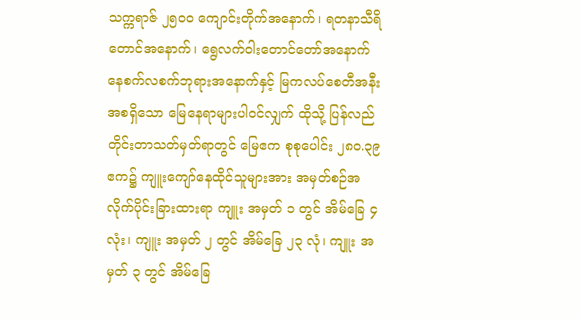သက္ကရာဇ် ၂၅၀ဝ ကျောင်းတိုက်အနောက်၊ ရတနာသီရိတောင်အနောက်၊ ရွေလက်ဝါးတောင်တော်အနောက် နေစက်လစက်ဘုရားအနောက်နှင့် မြကလပ်စေတီအနီး အစရှိသော မြေနေရာများပါဝင်လျှက် ထိုသို့ ပြန်လည်တိုင်းတာသတ်မှတ်ရာတွင် မြေဧက စုစုပေါင်း ၂၈၀.၃၉ ဧက၌ ကျူးကျော်နေထိုင်သူများအား အမှတ်စဉ်အလိုက်ပိုင်းခြားထားရာ ကျူး အမှတ် ၁ တွင် အိမ်ခြေ ၄ လုံး၊ ကျူး အမှတ် ၂ တွင် အိမ်ခြေ ၂၃ လုံ၊ ကျူး အမှတ် ၃ တွင် အိမ်ခြေ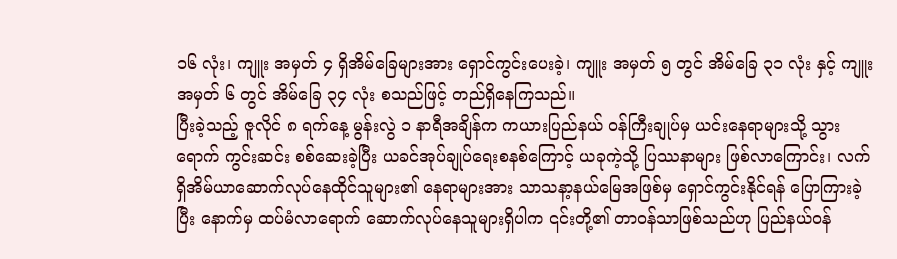၁၆ လုံး၊ ကျူး အမှတ် ၄ ရှိအိမ်ခြေများအား ရှောင်ကွင်းပေးခဲ့၊ ကျူး အမှတ် ၅ တွင် အိမ်ခြေ ၃၁ လုံး နှင့် ကျူးအမှတ် ၆ တွင် အိမ်ခြေ ၃၄ လုံး စသည်ဖြင့် တည်ရှိနေကြသည်။
ပြီးခဲ့သည့် ဇူလိုင် ၈ ရက်နေ့ မွန်းလွဲ ၁ နာရီအချိန်က ကယားပြည်နယ် ဝန်ကြီးချုပ်မှ ယင်းနေရာများသို့ သွားရောက် ကွင်းဆင်း စစ်ဆေးခဲ့ပြီး ယခင်အုပ်ချုပ်ရေးစနစ်ကြောင့် ယခုကဲ့သို့ ပြဿနာများ ဖြစ်လာကြောင်း၊ လက်ရှိအိမ်ယာဆောက်လုပ်နေထိုင်သူများ၏ နေရာများအား သာသနာ့နယ်မြေအဖြစ်မှ ရှောင်ကွင်းနိုင်ရန် ပြောကြားခဲ့ပြီး နောက်မှ ထပ်မံလာရောက် ဆောက်လုပ်နေသူများရှိပါက ၎င်းတို့၏ တာဝန်သာဖြစ်သည်ဟု ပြည်နယ်ဝန်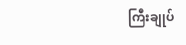ကြီးချုပ်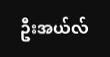ဦးအယ်လ်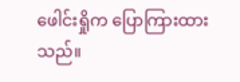ဖေါင်းရှိုက ပြောကြားထားသည်။